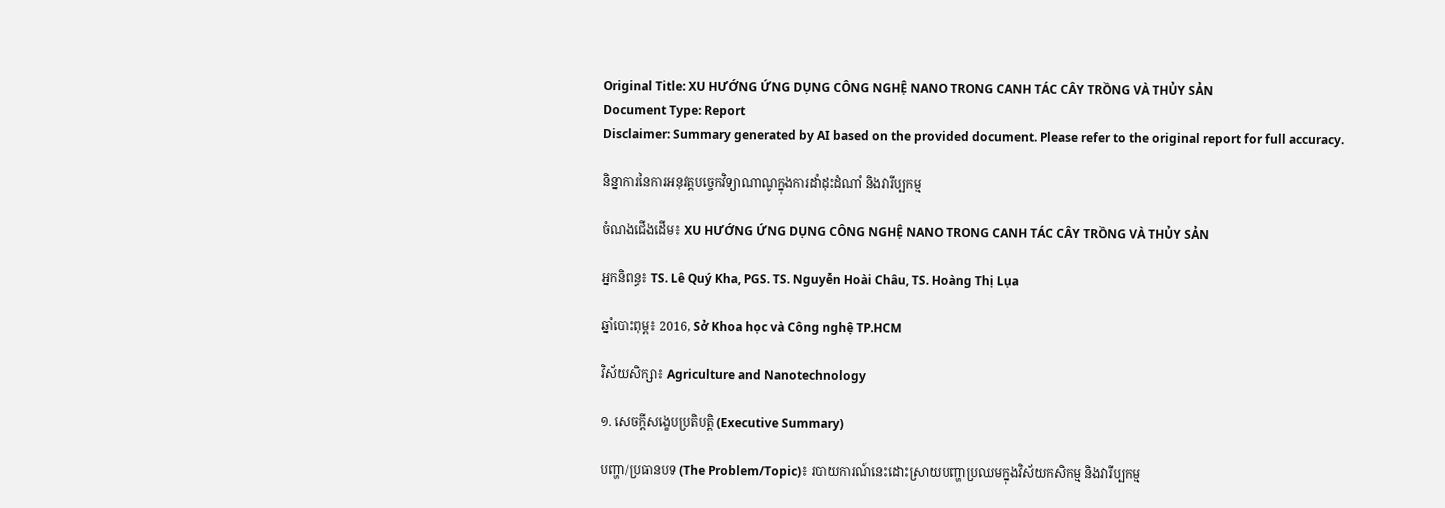Original Title: XU HƯỚNG ỨNG DỤNG CÔNG NGHỆ NANO TRONG CANH TÁC CÂY TRỒNG VÀ THỦY SẢN
Document Type: Report
Disclaimer: Summary generated by AI based on the provided document. Please refer to the original report for full accuracy.

និន្នាការនៃការអនុវត្តបច្ចេកវិទ្យាណាណូក្នុងការដាំដុះដំណាំ និងវារីប្បកម្ម

ចំណងជើងដើម៖ XU HƯỚNG ỨNG DỤNG CÔNG NGHỆ NANO TRONG CANH TÁC CÂY TRỒNG VÀ THỦY SẢN

អ្នកនិពន្ធ៖ TS. Lê Quý Kha, PGS. TS. Nguyễn Hoài Châu, TS. Hoàng Thị Lụa

ឆ្នាំបោះពុម្ព៖ 2016, Sở Khoa học và Công nghệ TP.HCM

វិស័យសិក្សា៖ Agriculture and Nanotechnology

១. សេចក្តីសង្ខេបប្រតិបត្តិ (Executive Summary)

បញ្ហា/ប្រធានបទ (The Problem/Topic)៖ របាយការណ៍នេះដោះស្រាយបញ្ហាប្រឈមក្នុងវិស័យកសិកម្ម និងវារីប្បកម្ម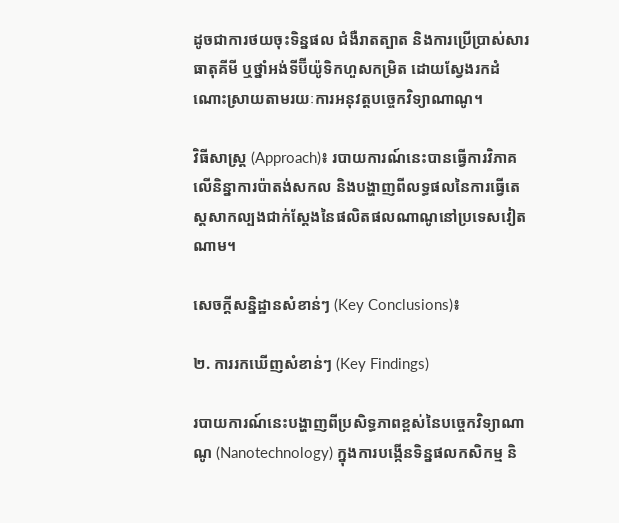ដូចជាការថយចុះទិន្នផល ជំងឺរាតត្បាត និងការប្រើប្រាស់សារធាតុគីមី ឬថ្នាំអង់ទីប៊ីយ៉ូទិកហួសកម្រិត ដោយស្វែងរកដំណោះស្រាយតាមរយៈការអនុវត្តបច្ចេកវិទ្យាណាណូ។

វិធីសាស្ត្រ (Approach)៖ របាយការណ៍នេះបានធ្វើការវិភាគលើនិន្នាការប៉ាតង់សកល និងបង្ហាញពីលទ្ធផលនៃការធ្វើតេស្តសាកល្បងជាក់ស្តែងនៃផលិតផលណាណូនៅប្រទេសវៀតណាម។

សេចក្តីសន្និដ្ឋានសំខាន់ៗ (Key Conclusions)៖

២. ការរកឃើញសំខាន់ៗ (Key Findings)

របាយការណ៍នេះបង្ហាញពីប្រសិទ្ធភាពខ្ពស់នៃបច្ចេកវិទ្យាណាណូ (Nanotechnology) ក្នុងការបង្កើនទិន្នផលកសិកម្ម និ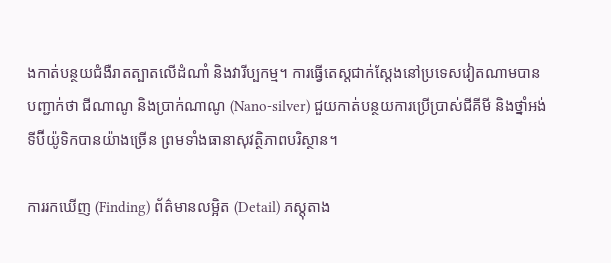ងកាត់បន្ថយជំងឺរាតត្បាតលើដំណាំ និងវារីប្បកម្ម។ ការធ្វើតេស្តជាក់ស្តែងនៅប្រទេសវៀតណាមបានបញ្ជាក់ថា ជីណាណូ និងប្រាក់ណាណូ (Nano-silver) ជួយកាត់បន្ថយការប្រើប្រាស់ជីគីមី និងថ្នាំអង់ទីប៊ីយ៉ូទិកបានយ៉ាងច្រើន ព្រមទាំងធានាសុវត្ថិភាពបរិស្ថាន។

ការរកឃើញ (Finding) ព័ត៌មានលម្អិត (Detail) ភស្តុតាង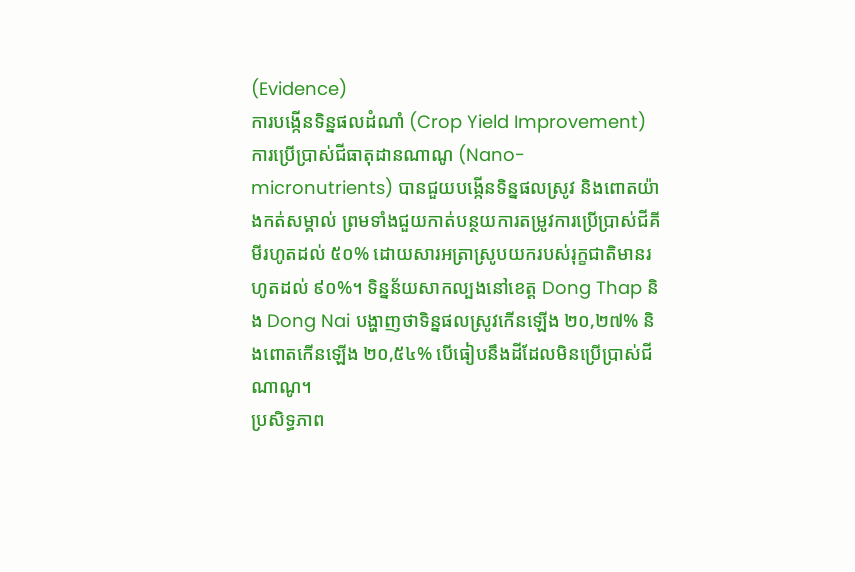(Evidence)
ការបង្កើនទិន្នផលដំណាំ (Crop Yield Improvement) ការប្រើប្រាស់ជីធាតុដានណាណូ (Nano-micronutrients) បានជួយបង្កើនទិន្នផលស្រូវ និងពោតយ៉ាងកត់សម្គាល់ ព្រមទាំងជួយកាត់បន្ថយការតម្រូវការប្រើប្រាស់ជីគីមីរហូតដល់ ៥០% ដោយសារអត្រាស្រូបយករបស់រុក្ខជាតិមានរហូតដល់ ៩០%។ ទិន្នន័យសាកល្បងនៅខេត្ត Dong Thap និង Dong Nai បង្ហាញថាទិន្នផលស្រូវកើនឡើង ២០,២៧% និងពោតកើនឡើង ២០,៥៤% បើធៀបនឹងដីដែលមិនប្រើប្រាស់ជីណាណូ។
ប្រសិទ្ធភាព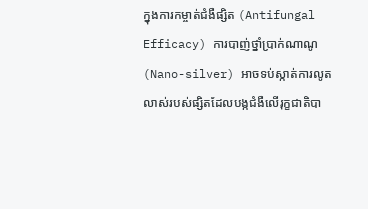ក្នុងការកម្ចាត់ជំងឺផ្សិត (Antifungal Efficacy) ការបាញ់ថ្នាំប្រាក់ណាណូ (Nano-silver) អាចទប់ស្កាត់ការលូតលាស់របស់ផ្សិតដែលបង្កជំងឺលើរុក្ខជាតិបា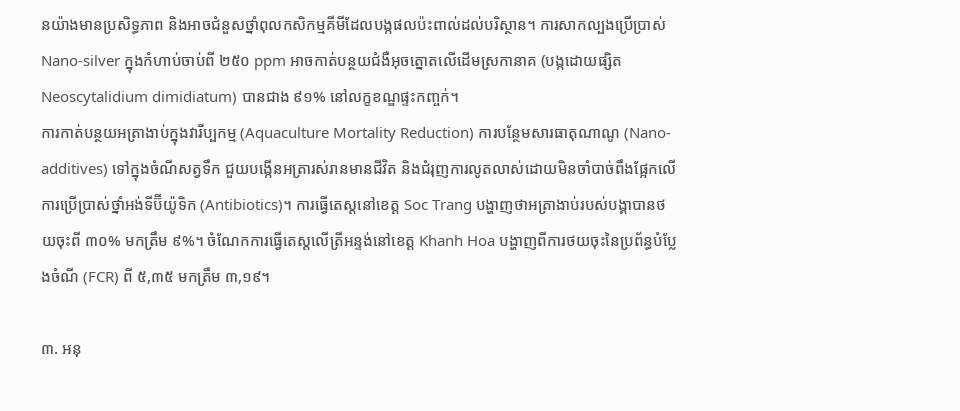នយ៉ាងមានប្រសិទ្ធភាព និងអាចជំនួសថ្នាំពុលកសិកម្មគីមីដែលបង្កផលប៉ះពាល់ដល់បរិស្ថាន។ ការសាកល្បងប្រើប្រាស់ Nano-silver ក្នុងកំហាប់ចាប់ពី ២៥០ ppm អាចកាត់បន្ថយជំងឺអុចត្នោតលើដើមស្រកានាគ (បង្កដោយផ្សិត Neoscytalidium dimidiatum) បានជាង ៩១% នៅលក្ខខណ្ឌផ្ទះកញ្ចក់។
ការកាត់បន្ថយអត្រាងាប់ក្នុងវារីប្បកម្ម (Aquaculture Mortality Reduction) ការបន្ថែមសារធាតុណាណូ (Nano-additives) ទៅក្នុងចំណីសត្វទឹក ជួយបង្កើនអត្រារស់រានមានជីវិត និងជំរុញការលូតលាស់ដោយមិនចាំបាច់ពឹងផ្អែកលើការប្រើប្រាស់ថ្នាំអង់ទីប៊ីយ៉ូទិក (Antibiotics)។ ការធ្វើតេស្តនៅខេត្ត Soc Trang បង្ហាញថាអត្រាងាប់របស់បង្គាបានថយចុះពី ៣០% មកត្រឹម ៩%។ ចំណែកការធ្វើតេស្តលើត្រីអន្ទង់នៅខេត្ត Khanh Hoa បង្ហាញពីការថយចុះនៃប្រព័ន្ធបំប្លែងចំណី (FCR) ពី ៥,៣៥ មកត្រឹម ៣,១៩។

៣. អនុ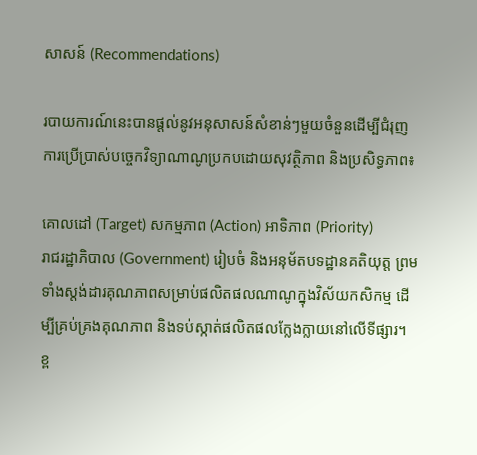សាសន៍ (Recommendations)

របាយការណ៍នេះបានផ្តល់នូវអនុសាសន៍សំខាន់ៗមួយចំនួនដើម្បីជំរុញការប្រើប្រាស់បច្ចេកវិទ្យាណាណូប្រកបដោយសុវត្ថិភាព និងប្រសិទ្ធភាព៖

គោលដៅ (Target) សកម្មភាព (Action) អាទិភាព (Priority)
រាជរដ្ឋាភិបាល (Government) រៀបចំ និងអនុម័តបទដ្ឋានគតិយុត្ត ព្រមទាំងស្តង់ដារគុណភាពសម្រាប់ផលិតផលណាណូក្នុងវិស័យកសិកម្ម ដើម្បីគ្រប់គ្រងគុណភាព និងទប់ស្កាត់ផលិតផលក្លែងក្លាយនៅលើទីផ្សារ។ ខ្ព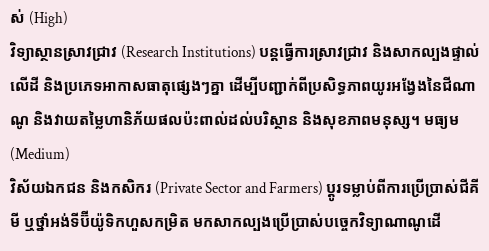ស់ (High)
វិទ្យាស្ថានស្រាវជ្រាវ (Research Institutions) បន្តធ្វើការស្រាវជ្រាវ និងសាកល្បងផ្ទាល់លើដី និងប្រភេទអាកាសធាតុផ្សេងៗគ្នា ដើម្បីបញ្ជាក់ពីប្រសិទ្ធភាពយូរអង្វែងនៃជីណាណូ និងវាយតម្លៃហានិភ័យផលប៉ះពាល់ដល់បរិស្ថាន និងសុខភាពមនុស្ស។ មធ្យម (Medium)
វិស័យឯកជន និងកសិករ (Private Sector and Farmers) ប្តូរទម្លាប់ពីការប្រើប្រាស់ជីគីមី ឬថ្នាំអង់ទីប៊ីយ៉ូទិកហួសកម្រិត មកសាកល្បងប្រើប្រាស់បច្ចេកវិទ្យាណាណូដើ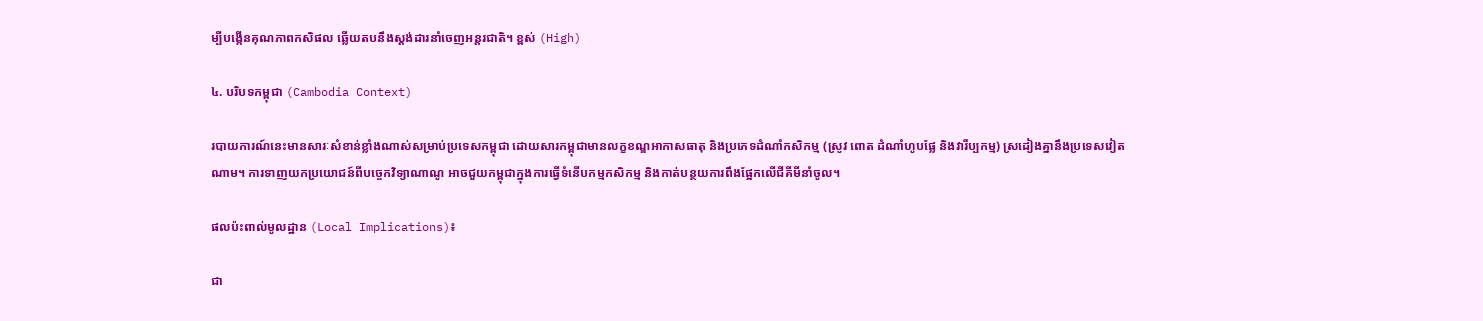ម្បីបង្កើនគុណភាពកសិផល ឆ្លើយតបនឹងស្តង់ដារនាំចេញអន្តរជាតិ។ ខ្ពស់ (High)

៤. បរិបទកម្ពុជា (Cambodia Context)

របាយការណ៍នេះមានសារៈសំខាន់ខ្លាំងណាស់សម្រាប់ប្រទេសកម្ពុជា ដោយសារកម្ពុជាមានលក្ខខណ្ឌអាកាសធាតុ និងប្រភេទដំណាំកសិកម្ម (ស្រូវ ពោត ដំណាំហូបផ្លែ និងវារីប្បកម្ម) ស្រដៀងគ្នានឹងប្រទេសវៀតណាម។ ការទាញយកប្រយោជន៍ពីបច្ចេកវិទ្យាណាណូ អាចជួយកម្ពុជាក្នុងការធ្វើទំនើបកម្មកសិកម្ម និងកាត់បន្ថយការពឹងផ្អែកលើជីគីមីនាំចូល។

ផលប៉ះពាល់មូលដ្ឋាន (Local Implications)៖

ជា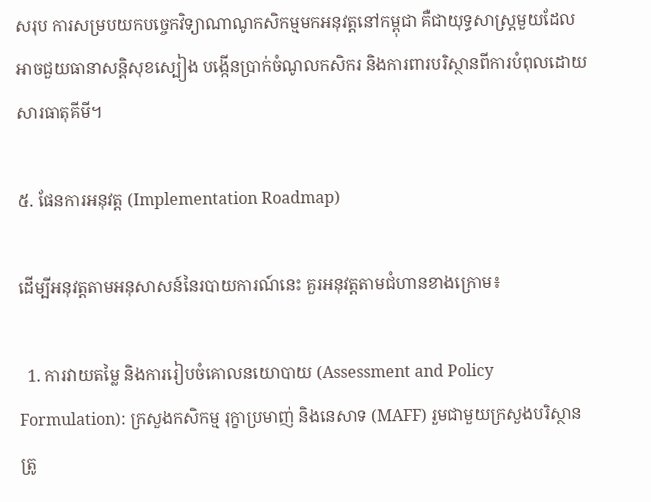សរុប ការសម្របយកបច្ចេកវិទ្យាណាណូកសិកម្មមកអនុវត្តនៅកម្ពុជា គឺជាយុទ្ធសាស្ត្រមួយដែលអាចជួយធានាសន្តិសុខស្បៀង បង្កើនប្រាក់ចំណូលកសិករ និងការពារបរិស្ថានពីការបំពុលដោយសារធាតុគីមី។

៥. ផែនការអនុវត្ត (Implementation Roadmap)

ដើម្បីអនុវត្តតាមអនុសាសន៍នៃរបាយការណ៍នេះ គួរអនុវត្តតាមជំហានខាងក្រោម៖

  1. ការវាយតម្លៃ និងការរៀបចំគោលនយោបាយ (Assessment and Policy Formulation): ក្រសួងកសិកម្ម រុក្ខាប្រមាញ់ និងនេសាទ (MAFF) រួមជាមួយក្រសួងបរិស្ថាន ត្រូ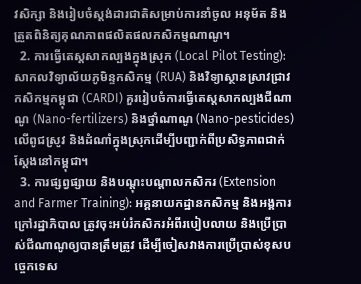វសិក្សា និងរៀបចំស្តង់ដារជាតិសម្រាប់ការនាំចូល អនុម័ត និងត្រួតពិនិត្យគុណភាពផលិតផលកសិកម្មណាណូ។
  2. ការធ្វើតេស្តសាកល្បងក្នុងស្រុក (Local Pilot Testing): សាកលវិទ្យាល័យភូមិន្ទកសិកម្ម (RUA) និងវិទ្យាស្ថានស្រាវជ្រាវកសិកម្មកម្ពុជា (CARDI) គួររៀបចំការធ្វើតេស្តសាកល្បងជីណាណូ (Nano-fertilizers) និងថ្នាំណាណូ (Nano-pesticides) លើពូជស្រូវ និងដំណាំក្នុងស្រុកដើម្បីបញ្ជាក់ពីប្រសិទ្ធភាពជាក់ស្តែងនៅកម្ពុជា។
  3. ការផ្សព្វផ្សាយ និងបណ្តុះបណ្តាលកសិករ (Extension and Farmer Training): អគ្គនាយកដ្ឋានកសិកម្ម និងអង្គការក្រៅរដ្ឋាភិបាល ត្រូវចុះអប់រំកសិករអំពីរបៀបលាយ និងប្រើប្រាស់ជីណាណូឲ្យបានត្រឹមត្រូវ ដើម្បីចៀសវាងការប្រើប្រាស់ខុសបច្ចេកទេស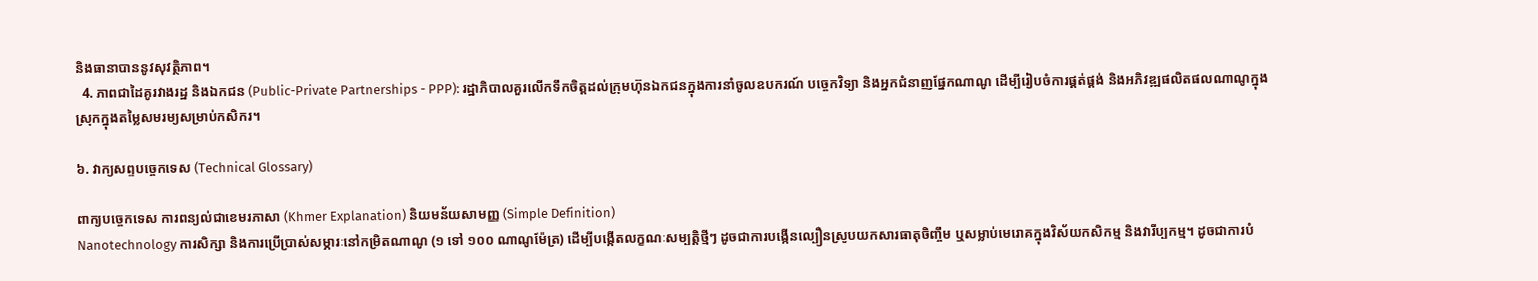និងធានាបាននូវសុវត្ថិភាព។
  4. ភាពជាដៃគូរវាងរដ្ឋ និងឯកជន (Public-Private Partnerships - PPP): រដ្ឋាភិបាលគួរលើកទឹកចិត្តដល់ក្រុមហ៊ុនឯកជនក្នុងការនាំចូលឧបករណ៍ បច្ចេកវិទ្យា និងអ្នកជំនាញផ្នែកណាណូ ដើម្បីរៀបចំការផ្គត់ផ្គង់ និងអភិវឌ្ឍផលិតផលណាណូក្នុងស្រុកក្នុងតម្លៃសមរម្យសម្រាប់កសិករ។

៦. វាក្យសព្ទបច្ចេកទេស (Technical Glossary)

ពាក្យបច្ចេកទេស ការពន្យល់ជាខេមរភាសា (Khmer Explanation) និយមន័យសាមញ្ញ (Simple Definition)
Nanotechnology ការសិក្សា និងការប្រើប្រាស់សម្ភារៈនៅកម្រិតណាណូ (១ ទៅ ១០០ ណាណូម៉ែត្រ) ដើម្បីបង្កើតលក្ខណៈសម្បត្តិថ្មីៗ ដូចជាការបង្កើនល្បឿនស្រូបយកសារធាតុចិញ្ចឹម ឬសម្លាប់មេរោគក្នុងវិស័យកសិកម្ម និងវារីប្បកម្ម។ ដូចជាការបំ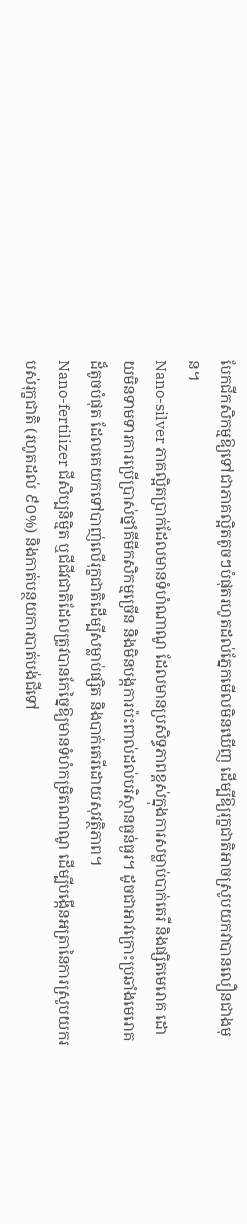បែកជីកសិកម្មឱ្យទៅជាភាគល្អិតតូចៗបំផុតរហូតដល់ភ្នែកមើលមិនឃើញ ដើម្បីឱ្យរុក្ខជាតិអាចស្រូបយកវាបានលឿនជាងមុន។
Nano-silver ភាគល្អិតប្រាក់ដែលមានទំហំណាណូ ដែលមានប្រសិទ្ធភាពខ្ពស់ក្នុងការសម្លាប់បាក់តេរី និងផ្សិតមេរោគ ដោយមិនទាមទារការប្រើប្រាស់ថ្នាំគីមីកសិកម្មច្រើន និងមិនបង្កការប៉ះពាល់ដល់បរិស្ថានធ្ងន់ធ្ងរ។ ដូចជាអាវក្រោះប្រឆាំងមេរោគដ៏តូចបំផុត ដែលគេយកទៅបាញ់លើរុក្ខជាតិដើម្បីសម្លាប់ផ្សិត និងបាក់តេរីដោយសុវត្ថិភាព។
Nano-fertilizer ជីសិប្បនិម្មិត ឬជីជីវជាតិដែលត្រូវបានកែច្នៃឱ្យមានទំហំកម្រិតណាណូ ដើម្បីបង្កើនអត្រានៃការស្រូបយករបស់រុក្ខជាតិ (រហូតដល់ ៩០%) និងកាត់បន្ថយការបាត់បង់ជីទៅ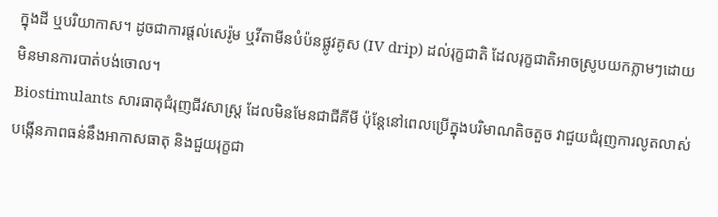ក្នុងដី ឬបរិយាកាស។ ដូចជាការផ្តល់សេរ៉ូម ឬវីតាមីនបំប៉នផ្លូវគូស (IV drip) ដល់រុក្ខជាតិ ដែលរុក្ខជាតិអាចស្រូបយកភ្លាមៗដោយមិនមានការបាត់បង់ចោល។
Biostimulants សារធាតុជំរុញជីវសាស្ត្រ ដែលមិនមែនជាជីគីមី ប៉ុន្តែនៅពេលប្រើក្នុងបរិមាណតិចតួច វាជួយជំរុញការលូតលាស់ បង្កើនភាពធន់នឹងអាកាសធាតុ និងជួយរុក្ខជា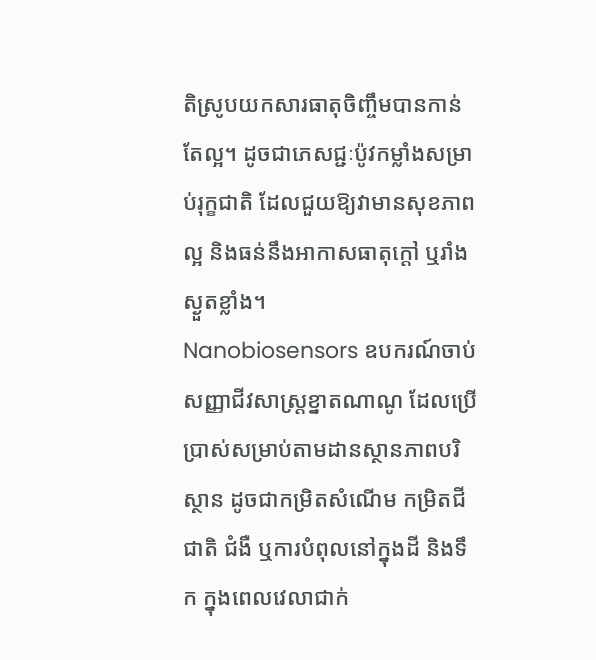តិស្រូបយកសារធាតុចិញ្ចឹមបានកាន់តែល្អ។ ដូចជាភេសជ្ជៈប៉ូវកម្លាំងសម្រាប់រុក្ខជាតិ ដែលជួយឱ្យវាមានសុខភាពល្អ និងធន់នឹងអាកាសធាតុក្តៅ ឬរាំងស្ងួតខ្លាំង។
Nanobiosensors ឧបករណ៍ចាប់សញ្ញាជីវសាស្ត្រខ្នាតណាណូ ដែលប្រើប្រាស់សម្រាប់តាមដានស្ថានភាពបរិស្ថាន ដូចជាកម្រិតសំណើម កម្រិតជីជាតិ ជំងឺ ឬការបំពុលនៅក្នុងដី និងទឹក ក្នុងពេលវេលាជាក់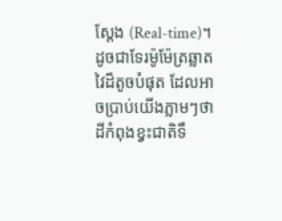ស្តែង (Real-time)។ ដូចជាទែរម៉ូម៉ែត្រឆ្លាតវៃដ៏តូចបំផុត ដែលអាចប្រាប់យើងភ្លាមៗថាដីកំពុងខ្វះជាតិទឹ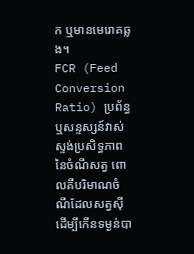ក ឬមានមេរោគឆ្លង។
FCR (Feed Conversion Ratio) ប្រព័ន្ធ ឬសន្ទស្សន៍វាស់ស្ទង់ប្រសិទ្ធភាពនៃចំណីសត្វ ពោលគឺបរិមាណចំណីដែលសត្វស៊ីដើម្បីកើនទម្ងន់បា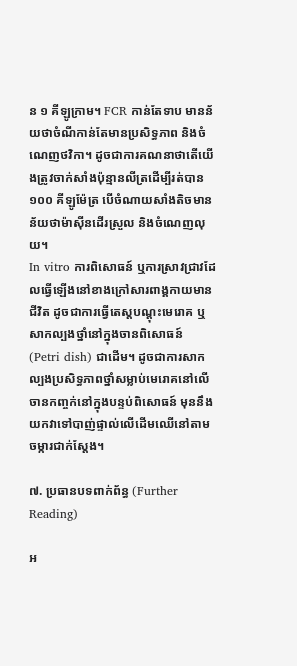ន ១ គីឡូក្រាម។ FCR កាន់តែទាប មានន័យថាចំណីកាន់តែមានប្រសិទ្ធភាព និងចំណេញថវិកា។ ដូចជាការគណនាថាតើយើងត្រូវចាក់សាំងប៉ុន្មានលីត្រដើម្បីរត់បាន ១០០ គីឡូម៉ែត្រ បើចំណាយសាំងតិចមានន័យថាម៉ាស៊ីនដើរស្រួល និងចំណេញលុយ។
In vitro ការពិសោធន៍ ឬការស្រាវជ្រាវដែលធ្វើឡើងនៅខាងក្រៅសារពាង្គកាយមានជីវិត ដូចជាការធ្វើតេស្តបណ្ដុះមេរោគ ឬសាកល្បងថ្នាំនៅក្នុងចានពិសោធន៍ (Petri dish) ជាដើម។ ដូចជាការសាកល្បងប្រសិទ្ធភាពថ្នាំសម្លាប់មេរោគនៅលើចានកញ្ចក់នៅក្នុងបន្ទប់ពិសោធន៍ មុននឹងយកវាទៅបាញ់ផ្ទាល់លើដើមឈើនៅតាមចម្ការជាក់ស្តែង។

៧. ប្រធានបទពាក់ព័ន្ធ (Further Reading)

អ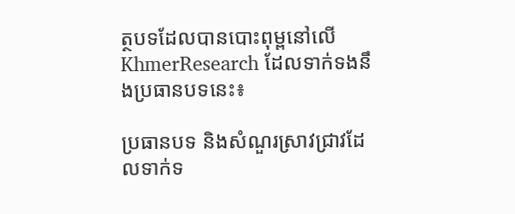ត្ថបទដែលបានបោះពុម្ពនៅលើ KhmerResearch ដែលទាក់ទងនឹងប្រធានបទនេះ៖

ប្រធានបទ និងសំណួរស្រាវជ្រាវដែលទាក់ទ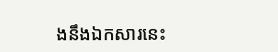ងនឹងឯកសារនេះ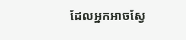ដែលអ្នកអាចស្វែ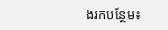ងរកបន្ថែម៖